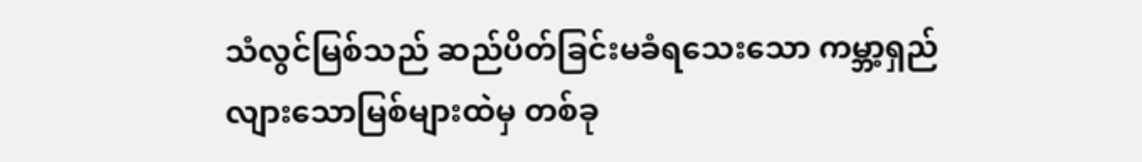သံလွင်မြစ်သည် ဆည်ပိတ်ခြင်းမခံရသေးသော ကမ္ဘာ့ရှည်လျားသောမြစ်များထဲမှ တစ်ခု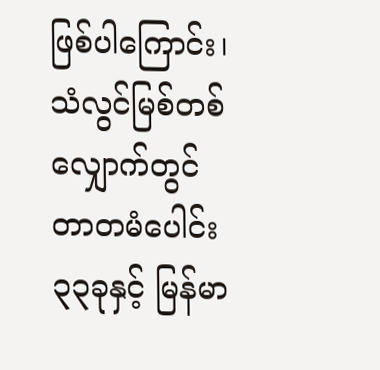ဖြစ်ပါကြောင်း၊ သံလွင်မြစ်တစ်လျှောက်တွင် တာတမံပေါင်း ၃၃ခုနှင့် မြန်မာ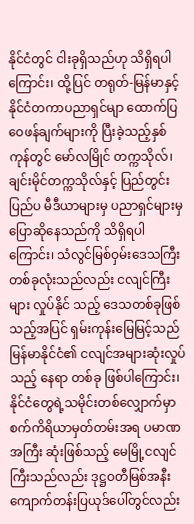နိုင်ငံတွင် ငါးခုရှိသည်ဟု သိရှိရပါကြောင်း၊ ထို့ပြင် တရုတ်-မြန်မာနှင့် နိုင်ငံတကာပညာရှင်မျာ ထောက်ပြဝေဖန်ချက်များကို ပြီးခဲ့သည့်နှစ်ကုန်တွင် မော်လမြိုင် တက္ကသိုလ်၊ ချင်းမိုင်တက္ကသိုလ်နှင့် ပြည်တွင်းပြည်ပ မီဒီယာများမှ ပညာရှင်များမှ ပြောဆိုနေသည်ကို သိရှိရပါကြောင်း၊ သံလွင်မြစ်ဝှမ်းဒေသကြီးတစ်ခုလုံးသည်လည်း ငလျင်ကြီးများ လှုပ်နိုင် သည့် ဒေသတစ်ခုဖြစ်သည့်အပြင် ရှမ်းကုန်းမြေမြင့်သည် မြန်မာနိုင်ငံ၏ ငလျင်အများဆုံးလှုပ်သည့် နေရာ တစ်ခု ဖြစ်ပါကြောင်း၊ နိုင်ငံတွေရဲ့သမိုင်းတစ်လျှောက်မှာ စက်ကိရိယာမှတ်တမ်းအရ ပမာဏအကြီး ဆုံးဖြစ်သည့် မေမြို့ငလျင် ကြီးသည်လည်း ဒုဋ္ဌဝတီမြစ်အနီး ကျောက်တန်းပြယုဒ်ပေါ်တွင်လည်း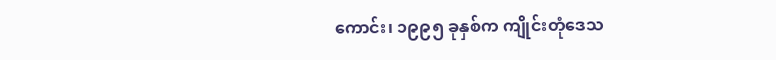ကောင်း၊ ၁၉၉၅ ခုနှစ်က ကျိုင်းတုံဒေသ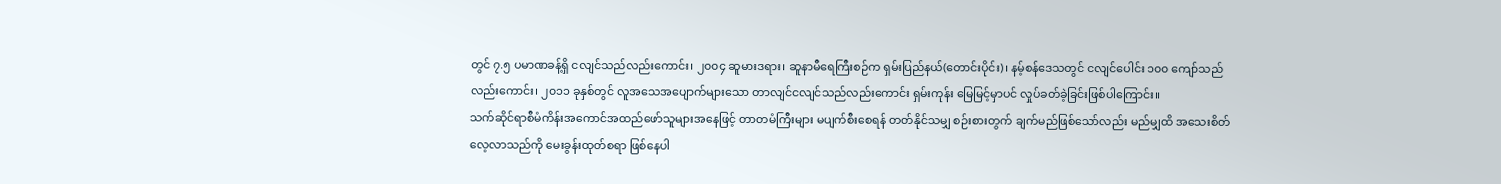တွင် ၇.၅ ပမာဏခန့်ရှိ ငလျင်သည်လည်းကောင်း၊ ၂၀၀၄ ဆူမားဒရား၊ ဆူနာမီရေကြီးစဉ်က ရှမ်းပြည်နယ်(တောင်းပိုင်း)၊ နမ့်စန်ဒေသတွင် ငလျင်ပေါင်း ၁၀၀ ကျော်သည် လည်းကောင်း၊ ၂၀၁၁ ခုနှစ်တွင် လူအသေအပျောက်များသော တာလျင်ငလျင်သည်လည်းကောင်း ရှမ်းကုန်း မြေမြင့်မှာပင် လှုပ်ခတ်ခဲ့ခြင်းဖြစ်ပါကြောင်း။
သက်ဆိုင်ရာစီမံကိန်းအကောင်အထည်ဖော်သူများအနေဖြင့် တာတမံကြီးများ မပျက်စီးစေရန် တတ်နိုင်သမျှ စဉ်းစားတွက် ချက်မည်ဖြစ်သော်လည်း မည်မျှထိ အသေးစိတ်လေ့လာသည်ကို မေးခွန်းထုတ်စရာ ဖြစ်နေပါ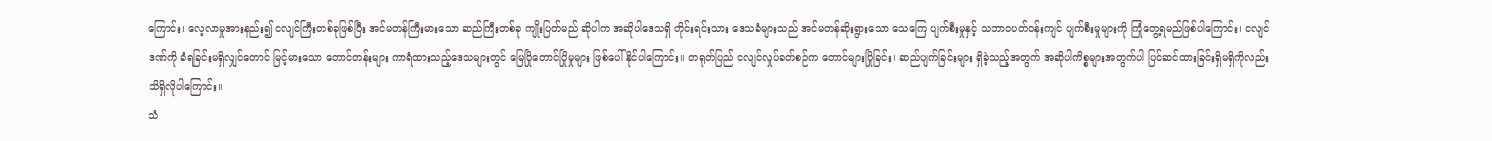ကြောင်း၊ လေ့လာမှုအားနည်း၍ ငလျင်ကြီးတစ်ခုဖြစ်ပြီး အင်မတန်ကြီးမားသော ဆည်ကြီးတစ်ခု ကျိုးပြတ်မည် ဆိုပါက အဆိုပါဒေသရှိ တိုင်းရင်းသား ဒေသခံများသည် အင်မတန်ဆိုးရွားသော သေကြေ ပျက်စီးမှုနှင့် သဘာဝပတ်ဝန်းကျင် ပျက်စီးမှုများကို ကြုံတွေ့ရမည်ဖြစ်ပါကြောင်း၊ ငလျင်ဒဏ်ကို ခံရခြင်းမရှိလျှင်တောင် မြင့်မားသော တောင်တန်းများ ကာရံထားသည့်ဒေသများတွင် မြေပြိုတောင်ပြိုမှုများ ဖြစ်ပေါ်နိုင်ပါကြောင်း။ တရုတ်ပြည် ငလျင်လှုပ်ခတ်စဉ်က တောင်များပြိုခြင်း၊ ဆည်ပျက်ခြင်းများ ရှိခဲ့သည့်အတွက် အဆိုပါကိစ္စများအတွက်ပါ ပြင်ဆင်ထားခြင်းရှိမရှိကိုလည်း သိရှိလိုပါကြောင်း။
သံ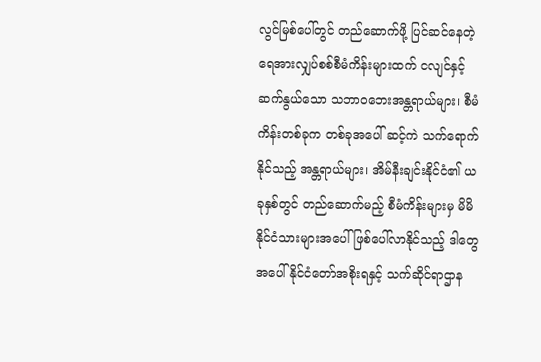လွင်မြစ်ပေါ်တွင် တည်ဆောက်ဖို့ ပြင်ဆင်နေတဲ့ ရေအားလျှပ်စစ်စီမံကိန်းများထက် ငလျင်နှင့် ဆက်နွယ်သော သဘာဝဘေးအန္တရာယ်များ၊ စီမံကိန်းတစ်ခုက တစ်ခုအပေါ် ဆင့်ကဲ သက်ရောက်နိုင်သည့် အန္တရာယ်များ၊ အိမ်နီးချင်းနိုင်ငံ၏ ယခုနှစ်တွင် တည်ဆောက်မည့် စီမံကိန်းများမှ မိမိနိုင်ငံသားများအပေါ် ဖြစ်ပေါ်လာနိုင်သည့် ဒါတွေအပေါ် နိုင်ငံတော်အစိုးရနှင့် သက်ဆိုင်ရာဌာန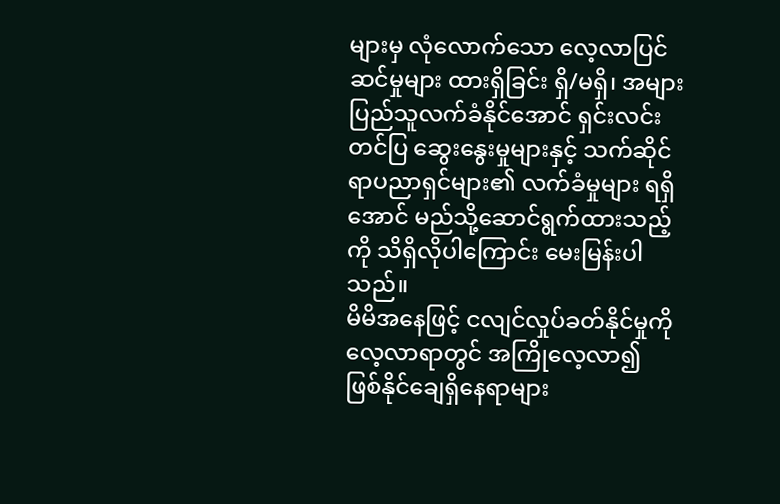များမှ လုံလောက်သော လေ့လာပြင်ဆင်မှုများ ထားရှိခြင်း ရှိ/မရှိ၊ အများပြည်သူလက်ခံနိုင်အောင် ရှင်းလင်းတင်ပြ ဆွေးနွေးမှုများနှင့် သက်ဆိုင်ရာပညာရှင်များ၏ လက်ခံမှုများ ရရှိအောင် မည်သို့ဆောင်ရွက်ထားသည့်ကို သိရှိလိုပါကြောင်း မေးမြန်းပါသည်။
မိမိအနေဖြင့် ငလျင်လှုပ်ခတ်နိုင်မှုကို လေ့လာရာတွင် အကြိုလေ့လာ၍ ဖြစ်နိုင်ချေရှိနေရာများ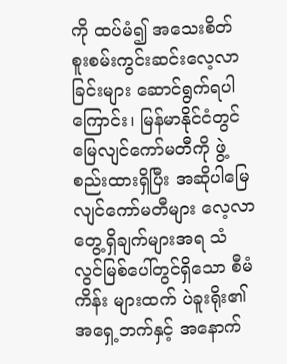ကို ထပ်မံ၍ အသေးစိတ် စူးစမ်းကွင်းဆင်းလေ့လာခြင်းများ ဆောင်ရွက်ရပါကြောင်း၊ မြန်မာနိုင်ငံတွင် မြေလျင်ကော်မတီကို ဖွဲ့စည်းထားရှိပြီး အဆိုပါမြေလျင်ကော်မတီများ လေ့လာတွေ့ရှိချက်များအရ သံလွင်မြစ်ပေါ်တွင်ရှိသော စီမံကိန်း များထက် ပဲခူးရိုး၏ အရှေ့ဘက်နှင့် အနောက်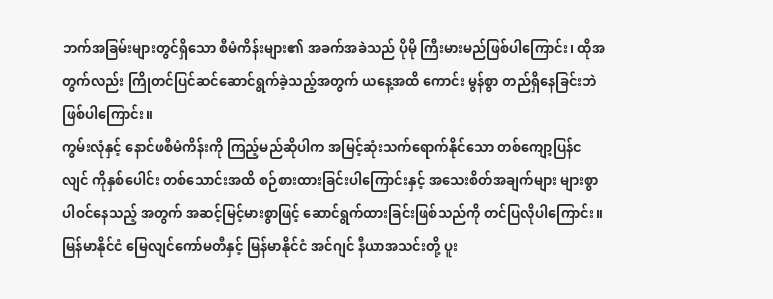ဘက်အခြမ်းများတွင်ရှိသော စီမံကိန်းများ၏ အခက်အခဲသည် ပိုမို ကြီးမားမည်ဖြစ်ပါကြောင်း၊ ထိုအတွက်လည်း ကြိုတင်ပြင်ဆင်ဆောင်ရွက်ခဲ့သည့်အတွက် ယနေ့အထိ ကောင်း မွန်စွာ တည်ရှိနေခြင်းဘဲဖြစ်ပါကြောင်း။
ကွမ်းလုံနှင့် နောင်ဖစီမံကိန်းကို ကြည့်မည်ဆိုပါက အမြင့်ဆုံးသက်ရောက်နိုင်သော တစ်ကျော့ပြန်ငလျင် ကိုနှစ်ပေါင်း တစ်သောင်းအထိ စဉ်စားထားခြင်းပါကြောင်းနှင့် အသေးစိတ်အချက်များ များစွာပါဝင်နေသည့် အတွက် အဆင့်မြင့်မားစွာဖြင့် ဆောင်ရွက်ထားခြင်းဖြစ်သည်ကို တင်ပြလိုပါကြောင်း။
မြန်မာနိုင်ငံ မြေလျင်ကော်မတီနှင့် မြန်မာနိုင်ငံ အင်ဂျင် နီယာအသင်းတို့ ပူး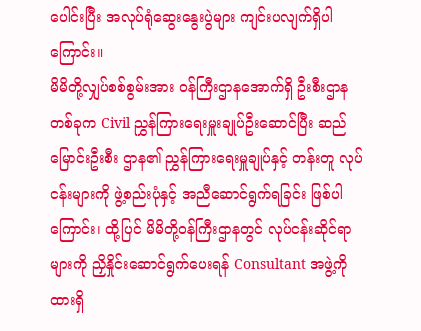ပေါင်းပြီး အလုပ်ရုံဆွေးနွေးပွဲများ ကျင်းပလျက်ရှိပါကြောင်း။
မိမိတို့လျှပ်စစ်စွမ်းအား ဝန်ကြီးဌာနအောက်ရှိ ဦးစီးဌာနတစ်ခုက Civil ညွှန်ကြားရေးမှူးချုပ်ဦးဆောင်ပြီး ဆည်မြောင်းဦးစီး ဌာန၏ ညွှန်ကြားရေးမှူချုပ်နှင့် တန်းတူ လုပ်ငန်းများကို ဖွဲ့စည်းပုံနှင့် အညီဆောင်ရွက်ရခြင်း ဖြစ်ပါကြောင်း၊ ထို့ပြင် မိမိတို့ဝန်ကြီးဌာနတွင် လုပ်ငန်းဆိုင်ရာများကို ညှိနှိုင်းဆောင်ရွက်ပေးရန် Consultant အဖွဲ့ကို ထားရှိ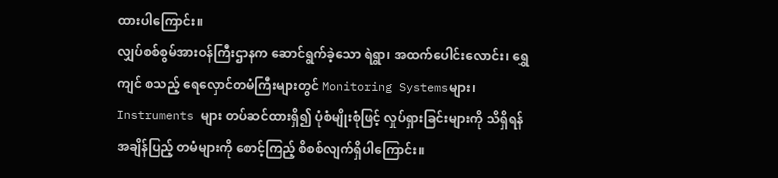ထားပါကြောင်း။
လျှပ်စစ်စွမ်အားဝန်ကြီးဌာနက ဆောင်ရွက်ခဲ့သော ရဲရွာ၊ အထက်ပေါင်းလောင်း၊ ရွှေကျင် စသည့် ရေလှောင်တမံကြီးများတွင် Monitoring Systemsများ၊ Instruments များ တပ်ဆင်ထားရှိ၍ ပုံစံမျိုးစုံဖြင့် လှုပ်ရှားခြင်းများကို သိရှိရန် အချိန်ပြည့် တမံများကို စောင့်ကြည့် စိစစ်လျက်ရှိပါကြောင်း။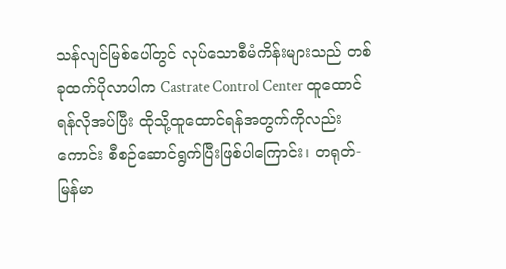သန်လျင်မြစ်ပေါ်တွင် လုပ်သောစီမံကိန်းများသည် တစ်ခုထက်ပိုလာပါက Castrate Control Center ထူထောင်ရန်လိုအပ်ပြီး ထိုသို့ထူထောင်ရန်အတွက်ကိုလည်းကောင်း စီစဉ်ဆောင်ရွက်ပြီးဖြစ်ပါကြောင်း၊ တရုတ်-မြန်မာ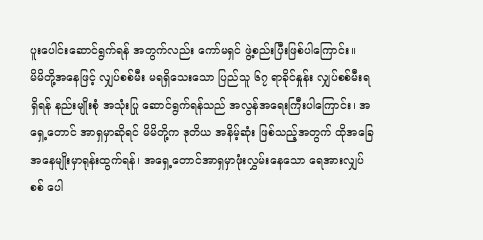ပူးပေါင်းဆောင်ရွက်ရန် အတွက်လည်း ကော်မရှင် ဖွဲ့စည်းပြီးဖြစ်ပါကြောင်း။
မိမိတို့အနေဖြင့် လျှပ်စစ်မီး မရရှိသေးသော ပြည်သူ ၆၇ ရာခိုင်နှုန်း လျှပ်စစ်မီးရရှိရန် နည်းမျိုးစုံ အသုံးပြု ဆောင်ရွက်ရန်သည် အလွန်အရေးကြီးပါကြောင်း၊ အရှေ့တောင် အာရှမှာဆိုရင် မိမိတို့က ဒုတိယ အနိမ့်ဆုံး ဖြစ်သည့်အတွက် ထိုအခြေအနေမျိုးမှာရုန်းထွက်ရန်၊ အရှေ့တောင်အာရှမှာဖုံးလွှမ်းနေသော ရေအားလျှပ်စစ် ပေါ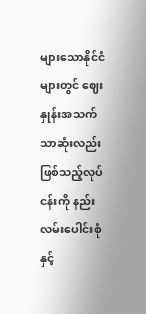များသောနိုင်ငံများတွင် ဈေးနှုန်းအသက်သာဆုံးလည်းဖြစ်သည့်လုပ်ငန်းကို နည်းလမ်းပေါင်းစုံနှင့်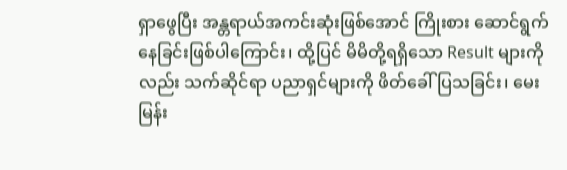ရှာဖွေပြီး အန္တရာယ်အကင်းဆုံးဖြစ်အောင် ကြိုးစား ဆောင်ရွက်နေခြင်းဖြစ်ပါကြောင်း၊ ထို့ပြင် မိမိတို့ရရှိသော Result များကိုလည်း သက်ဆိုင်ရာ ပညာရှင်များကို ဖိတ်ခေါ်ပြသခြင်း၊ မေးမြန်း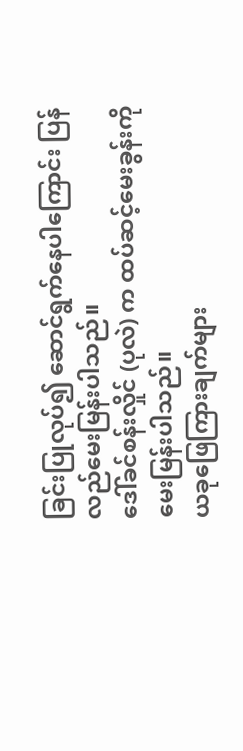ခြင်းပြုလုပ်၍ ဆောင်ရွက်နေပါကြောင်း ပြန်လည်မေးမြန်းပါသည်။
ဒေါ်ခင်စန်းလှိုင် (ပုလဲ) က ထပ်ဆင့်မေးခွန်းကို မေးမြန်းပါသည်။
ယခုဖြေကြားချက်များ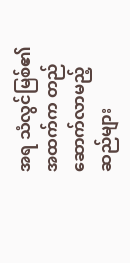အရ သံလွင်မြစ်၏ အထက်က တည်ဆောက်လာမည့်ဆည်များ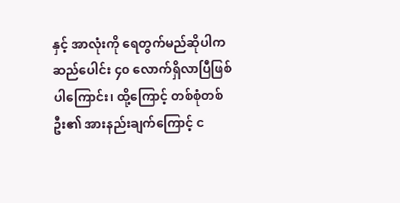နှင့် အာလုံးကို ရေတွက်မည်ဆိုပါက ဆည်ပေါင်း ၄၀ လောက်ရှိလာပြီဖြစ်ပါကြောင်း၊ ထို့ကြောင့် တစ်စုံတစ်ဦး၏ အားနည်းချက်ကြောင့် င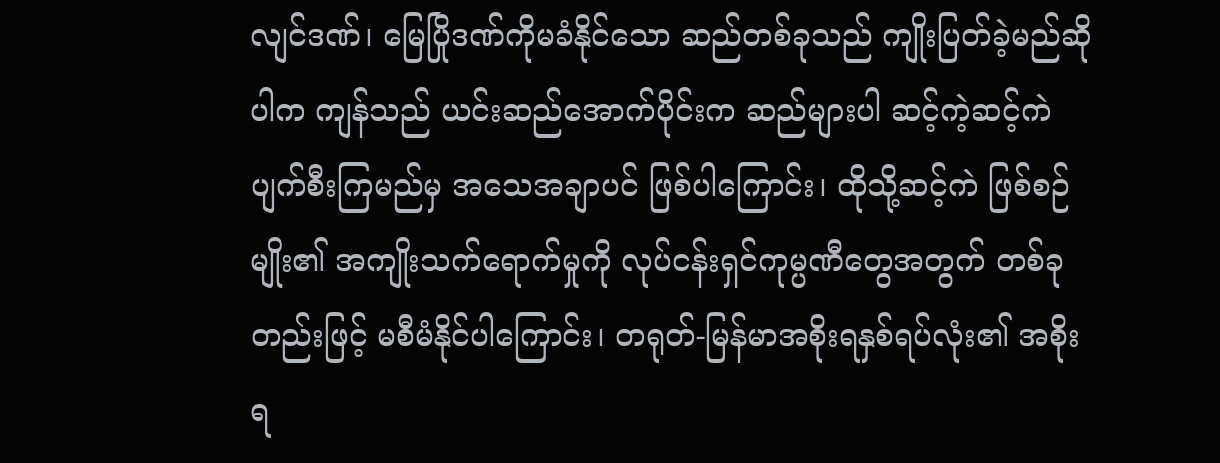လျင်ဒဏ်၊ မြေပြိုဒဏ်ကိုမခံနိုင်သော ဆည်တစ်ခုသည် ကျိုးပြတ်ခဲ့မည်ဆိုပါက ကျန်သည် ယင်းဆည်အောက်ပိုင်းက ဆည်များပါ ဆင့်ကဲ့ဆင့်ကဲပျက်စီးကြမည်မှ အသေအချာပင် ဖြစ်ပါကြောင်း၊ ထိုသို့ဆင့်ကဲ ဖြစ်စဉ်မျိုး၏ အကျိုးသက်ရောက်မှုကို လုပ်ငန်းရှင်ကုမ္ပဏီတွေအတွက် တစ်ခုတည်းဖြင့် မစီမံနိုင်ပါကြောင်း၊ တရုတ်-မြန်မာအစိုးရနှစ်ရပ်လုံး၏ အစိုးရ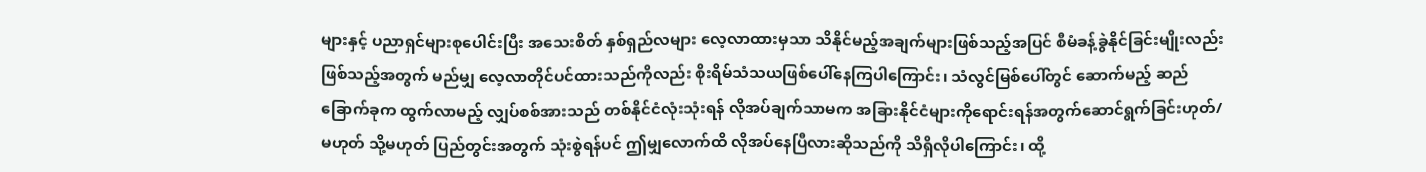များနှင့် ပညာရှင်များစုပေါင်းပြီး အသေးစိတ် နှစ်ရှည်လများ လေ့လာထားမှသာ သိနိုင်မည့်အချက်များဖြစ်သည့်အပြင် စီမံခန့်ခွဲနိုင်ခြင်းမျိုးလည်း ဖြစ်သည့်အတွက် မည်မျှ လေ့လာတိုင်ပင်ထားသည်ကိုလည်း စိုးရိမ်သံသယဖြစ်ပေါ်နေကြပါကြောင်း၊ သံလွင်မြစ်ပေါ်တွင် ဆောက်မည့် ဆည် ခြောက်ခုက ထွက်လာမည့် လျှပ်စစ်အားသည် တစ်နိုင်ငံလုံးသုံးရန် လိုအပ်ချက်သာမက အခြားနိုင်ငံများကိုရောင်းရန်အတွက်ဆောင်ရွက်ခြင်းဟုတ်/မဟုတ် သို့မဟုတ် ပြည်တွင်းအတွက် သုံးစွဲရန်ပင် ဤမျှလောက်ထိ လိုအပ်နေပြီလားဆိုသည်ကို သိရှိလိုပါကြောင်း၊ ထို့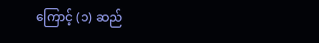ကြောင့် (၁) ဆည်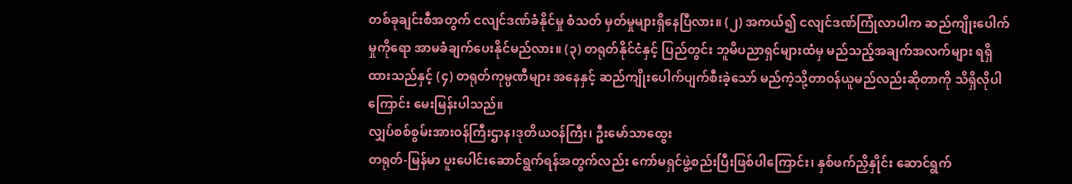တစ်ခုချင်းစီအတွက် ငလျင်ဒဏ်ခံနိုင်မှု စံသတ် မှတ်မှုများရှိနေပြီလား။ (၂) အကယ်၍ ငလျင်ဒဏ်ကြုံလာပါက ဆည်ကျိုးပေါက်မှုကိုရော အာမခံချက်ပေးနိုင်မည်လား။ (၃) တရုတ်နိုင်ငံနှင့် ပြည်တွင်း ဘူမိပညာရှင်များထံမှ မည်သည့်အချက်အလက်များ ရရှိထားသည်နှင့် (၄) တရုတ်ကုမ္ပဏီများ အနေနှင့် ဆည်ကျိုးပေါက်ပျက်စီးခဲ့သော် မည်ကဲ့သို့တာဝန်ယူမည်လည်းဆိုတာကို သိရှိလိုပါကြောင်း မေးမြန်းပါသည်။
လျှပ်စစ်စွမ်းအားဝန်ကြီးဌာန၊ဒုတိယဝန်ကြီး၊ ဦးမော်သာထွေး
တရုတ်-မြန်မာ ပူးပေါင်းဆောင်ရွက်ရန်အတွက်လည်း ကော်မရှင်ဖွဲ့စည်းပြီးဖြစ်ပါကြောင်း၊ နှစ်ဖက်ညှိနှိုင်း ဆောင်ရွက်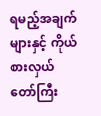ရမည့်အချက်များနှင့် ကိုယ်စားလှယ် တော်ကြီး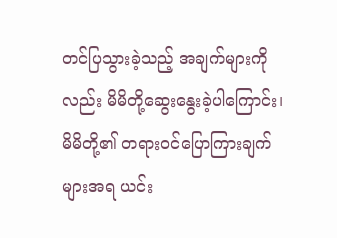တင်ပြသွားခဲ့သည့် အချက်များကိုလည်း မိမိတို့ဆွေးနွေးခဲ့ပါကြောင်း၊ မိမိတို့၏ တရားဝင်ပြောကြားချက်များအရ ယင်း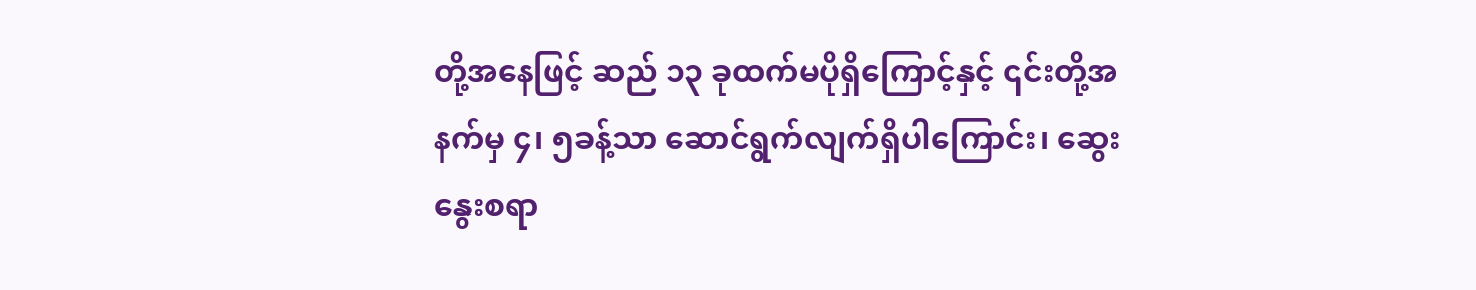တို့အနေဖြင့် ဆည် ၁၃ ခုထက်မပိုရှိကြောင့်နှင့် ၎င်းတို့အနက်မှ ၄၊ ၅ခန့်သာ ဆောင်ရွက်လျက်ရှိပါကြောင်း၊ ဆွေးနွေးစရာ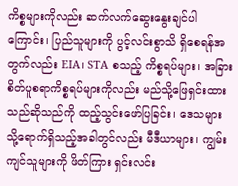ကိစ္စများကိုလည်း ဆက်လက်ဆွေးနွေးချင်ပါကြောင်း၊ ပြည်သူများကို ပွင့်လင်းစွာသိ ရှိစေရန်အတွက်လည်း EIA၊ STA စသည့် ကိစ္စရပ်များ၊ အခြားစိတ်ပူစရာကိစ္စရပ်များကိုလည်း မည်သို့ဖြေရှင်းထားသည်ဆိုသည်ကို ထည့်သွင်းဖော်ပြခြင်း၊ ဒေသများသို့ရောက်ရှိသည့်အခါတွင်လည်း မီဒီယာများ၊ ကျွမ်းကျင်သူများကို ဖိတ်ကြား ရှင်းလင်း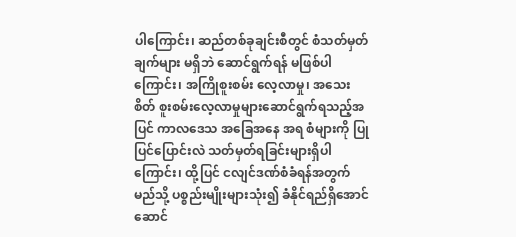ပါကြောင်း၊ ဆည်တစ်ခုချင်းစီတွင် စံသတ်မှတ်ချက်များ မရှိဘဲ ဆောင်ရွက်ရန် မဖြစ်ပါ ကြောင်း၊ အကြိုစူးစမ်း လေ့လာမှု၊ အသေးစိတ် စူးစမ်းလေ့လာမှုများဆောင်ရွက်ရသည့်အပြင် ကာလဒေသ အခြေအနေ အရ စံများကို ပြုပြင်ပြောင်းလဲ သတ်မှတ်ရခြင်းများရှိပါကြောင်း၊ ထို့ပြင် ငလျင်ဒဏ်စံခံရန်အတွက် မည်သို့ ပစ္စည်းမျိုးများသုံး၍ ခံနိုင်ရည်ရှိအောင်ဆောင်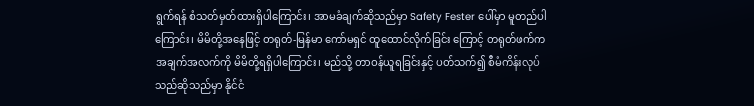ရွက်ရန် စံသတ်မှတ်ထားရှိပါကြောင်း၊ အာမခံချက်ဆိုသည်မှာ Safety Fester ပေါ်မှာ မူတည်ပါကြောင်း၊ မိမိတို့အနေဖြင့် တရုတ်-မြန်မာ ကော်မရှင် ထူထောင်လိုက်ခြင်း ကြောင့် တရုတ်ဖက်က အချက်အလက်ကို မိမိတို့ရရှိပါကြောင်း၊ မည်သို့ တာဝန်ယူရခြင်းနှင့် ပတ်သက်၍ စီမံကိန်းလုပ်သည်ဆိုသည်မှာ နိုင်ငံ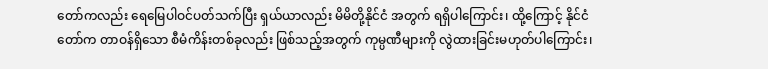တော်ကလည်း ရေမြေပါဝင်ပတ်သက်ပြီး ရှယ်ယာလည်း မိမိတို့နိုင်ငံ အတွက် ရရှိပါကြောင်း၊ ထို့ကြောင့် နိုင်ငံတော်က တာဝန်ရှိသော စီမံကိန်းတစ်ခုလည်း ဖြစ်သည့်အတွက် ကုမ္ပဏီများကို လွဲထားခြင်းမဟုတ်ပါကြောင်း၊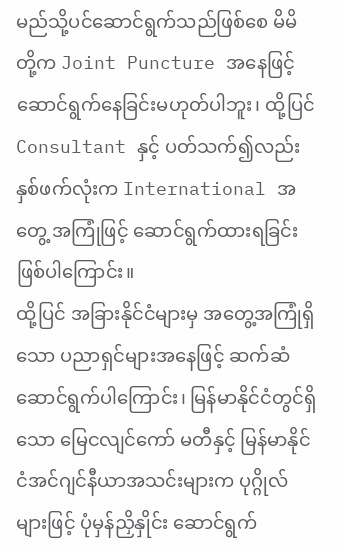မည်သို့ပင်ဆောင်ရွက်သည်ဖြစ်စေ မိမိတို့က Joint Puncture အနေဖြင့် ဆောင်ရွက်နေခြင်းမဟုတ်ပါဘူး၊ ထို့ပြင် Consultant နှင့် ပတ်သက်၍လည်း နှစ်ဖက်လုံးက International အတွေ့ အကြုံဖြင့် ဆောင်ရွက်ထားရခြင်းဖြစ်ပါကြောင်း။
ထို့ပြင် အခြားနိုင်ငံများမှ အတွေ့အကြုံရှိသော ပညာရှင်များအနေဖြင့် ဆက်ဆံ ဆောင်ရွက်ပါကြောင်း၊ မြန်မာနိုင်ငံတွင်ရှိသော မြေငလျင်ကော် မတီနှင့် မြန်မာနိုင်ငံအင်ဂျင်နီယာအသင်းများက ပုဂ္ဂိုလ်များဖြင့် ပုံမှန်ညှိနှိုင်း ဆောင်ရွက်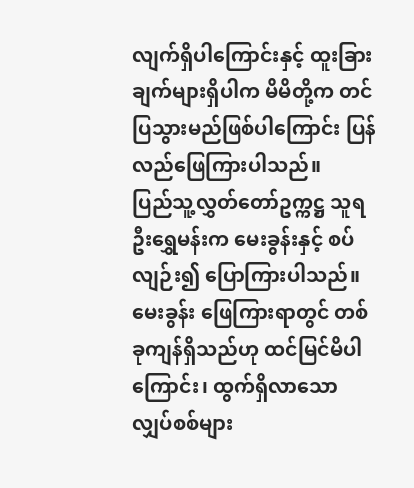လျက်ရှိပါကြောင်းနှင့် ထူးခြားချက်များရှိပါက မိမိတို့က တင်ပြသွားမည်ဖြစ်ပါကြောင်း ပြန်လည်ဖြေကြားပါသည်။
ပြည်သူ့လွှတ်တော်ဥက္ကဋ္ဌ သူရဦးရွှေမန်းက မေးခွန်းနှင့် စပ်လျဉ်း၍ ပြောကြားပါသည်။
မေးခွန်း ဖြေကြားရာတွင် တစ်ခုကျန်ရှိသည်ဟု ထင်မြင်မိပါကြောင်း၊ ထွက်ရှိလာသော လျှပ်စစ်များ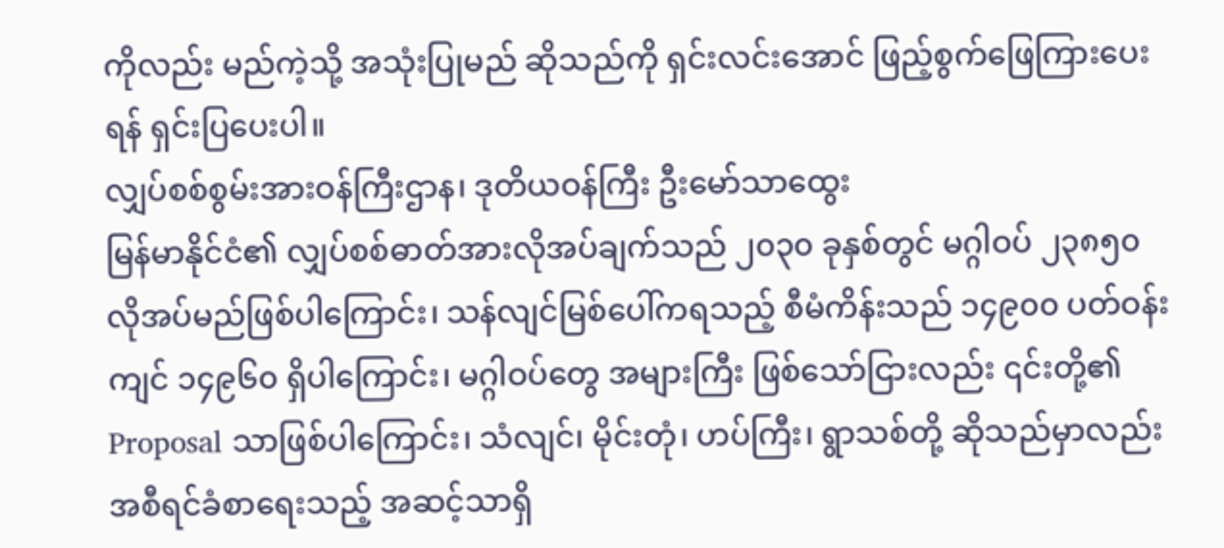ကိုလည်း မည်ကဲ့သို့ အသုံးပြုမည် ဆိုသည်ကို ရှင်းလင်းအောင် ဖြည့်စွက်ဖြေကြားပေးရန် ရှင်းပြပေးပါ။
လျှပ်စစ်စွမ်းအားဝန်ကြီးဌာန၊ ဒုတိယဝန်ကြီး ဦးမော်သာထွေး
မြန်မာနိုင်ငံ၏ လျှပ်စစ်ဓာတ်အားလိုအပ်ချက်သည် ၂၀၃၀ ခုနှစ်တွင် မဂ္ဂါဝပ် ၂၃၈၅၀ လိုအပ်မည်ဖြစ်ပါကြောင်း၊ သန်လျင်မြစ်ပေါ်ကရသည့် စီမံကိန်းသည် ၁၄၉၀၀ ပတ်ဝန်းကျင် ၁၄၉၆၀ ရှိပါကြောင်း၊ မဂ္ဂါဝပ်တွေ အများကြီး ဖြစ်သော်ငြားလည်း ၎င်းတို့၏ Proposal သာဖြစ်ပါကြောင်း၊ သံလျင်၊ မိုင်းတုံ၊ ဟပ်ကြီး၊ ရွာသစ်တို့ ဆိုသည်မှာလည်း အစီရင်ခံစာရေးသည့် အဆင့်သာရှိ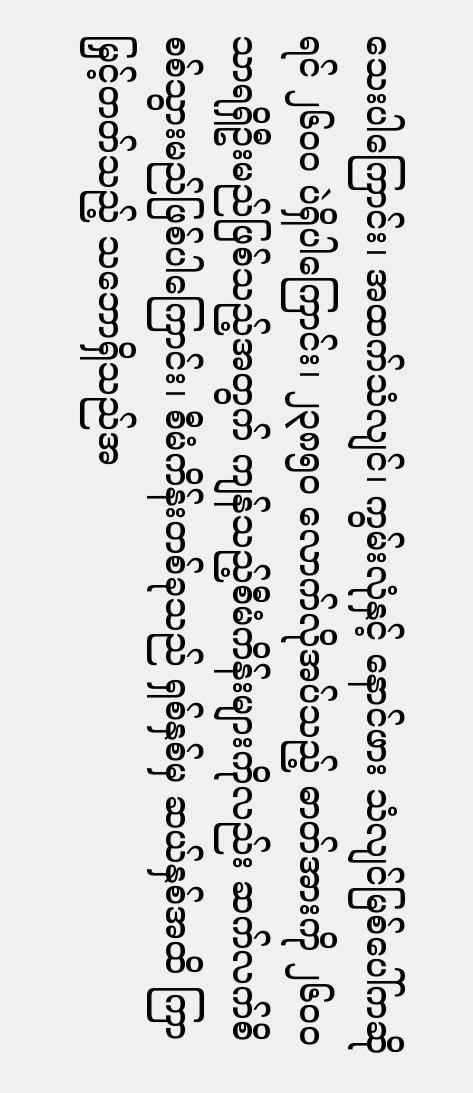သေးပါကြောင်း၊ အထက်သံလျင်၊ ကွမ်းလုံနှင့် နောင်ဖား သံလျင်မြစ်ပေါ်ကဆိုရင် ၂၆၀၀ ပဲရှိပါကြောင်း၊ ၂၃၈၅၀ လောက်လိုအပ်သည့် ဓာတ်အားကို ၂၆၀၀ သာရရှိဦးမည်ဖြစ်သည့်အတွက် ကျန်သည့်စီမံကိန်းများကိုလည်း ဆက်လက်စိစစ်သွားမည်ဖြစ်ပါကြောင်း၊ စီမံကိန်းတစ်ခုသည် ရှစ်နှစ်မှ ဆယ်နှစ်အထိ ကြာမြှင့်တတ်သည့် သဘောရှိသည်အ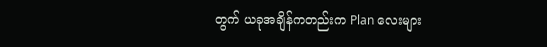တွက် ယခုအချိန်ကတည်းက Plan လေးများ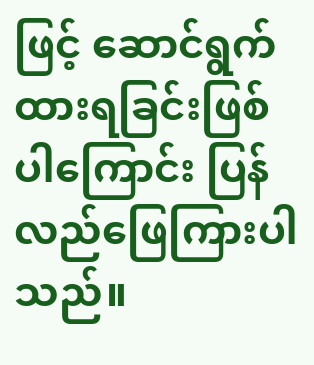ဖြင့် ဆောင်ရွက်ထားရခြင်းဖြစ် ပါကြောင်း ပြန်လည်ဖြေကြားပါသည်။